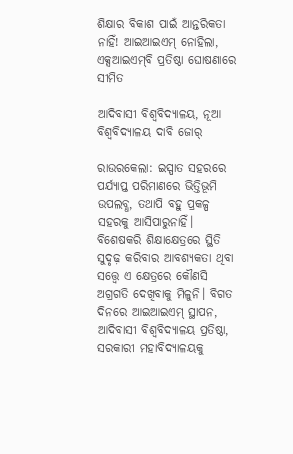ଶିକ୍ଷାର ବିକାଶ ପାଇଁ ଆନ୍ତରିକତା ନାହିଁ! ଆଇଆଇଏମ୍‌ ନୋହିଲା, ଏକ୍ସଆଇଏମ୍‌ବି ପ୍ରତିଷ୍ଠା ଘୋଷଣାରେ ସୀମିତ

ଆଦିବାସୀ ବିଶ୍ବବିଦ୍ୟାଳୟ, ନୂଆ ବିଶ୍ବବିଦ୍ୟାଳୟ ଦାବି ଜୋର୍‌

ରାଉରକେଲା: ଇସ୍ପାତ ସହରରେ ପର୍ଯ୍ୟାପ୍ତ ପରିମାଣରେ ଭିତ୍ତିଭୂମି ଉପଲବ୍ଧ, ତଥାପି ବହୁ ପ୍ରକଳ୍ପ ସହରକୁ ଆସିପାରୁନାହିଁ। ବିଶେଷକରି ଶିକ୍ଷାକ୍ଷେତ୍ରରେ ସ୍ଥିତି ସୁଦୃଢ଼ କରିବାର ଆବଶ୍ୟକତା ଥିବା ସତ୍ତ୍ବେ ଏ କ୍ଷେତ୍ରରେ କୌଣସି ଅଗ୍ରଗତି ଦେଖିବାକୁ ମିଳୁନି। ବିଗତ ଦିନରେ ଆଇଆଇଏମ୍‌ ସ୍ଥାପନ, ଆଦିବାସୀ ବିଶ୍ବବିଦ୍ୟାଳୟ ପ୍ରତିଷ୍ଠା, ସରକାରୀ ମହାବିଦ୍ୟାଳୟକୁ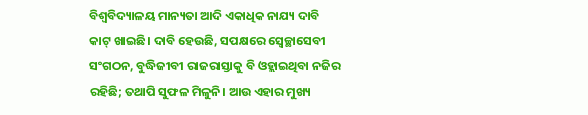ବିଶ୍ବବିଦ୍ୟାଳୟ ମାନ୍ୟତା ଆଦି ଏକାଧିକ ନାଯ୍ୟ ଦାବି କାଟ୍‌ ଖାଇଛି। ଦାବି ହେଉଛି, ସପକ୍ଷରେ ସ୍ବେଚ୍ଛାସେବୀ ସଂଗଠନ, ବୁଦ୍ଧିଜୀବୀ ରାଜରାସ୍ତାକୁ ବି ଓହ୍ଲାଇଥିବା ନଜିର ରହିଛି; ତଥାପି ସୁଫଳ ମିଳୁନି। ଆଉ ଏହାର ମୁଖ୍ୟ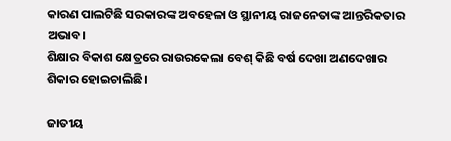କାରଣ ପାଲଟିଛି ସରକାରଙ୍କ ଅବହେଳା ଓ ସ୍ଥାନୀୟ ରାଜନେତାଙ୍କ ଆନ୍ତରିକତାର ଅଭାବ।
ଶିକ୍ଷାର ବିକାଶ କ୍ଷେତ୍ରରେ ରାଉରକେଲା ବେଶ୍‌ କିଛି ବର୍ଷ ଦେଖା ଅଣଦେଖାର ଶିକାର ହୋଇଚାଲିଛି।

ଜାତୀୟ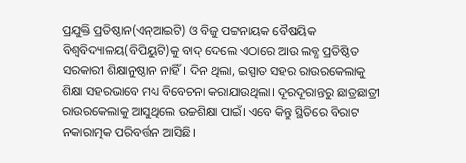ପ୍ରଯୁକ୍ତି ପ୍ରତିଷ୍ଠାନ(ଏନ୍‌ଆଇଟି) ଓ ବିଜୁ ପଟ୍ଟନାୟକ ବୈଷୟିକ ବିଶ୍ବବିଦ୍ୟାଳୟ(ବିପିୟୁଟି)କୁ ବାଦ୍‌ ଦେଲେ ଏଠାରେ ଆଉ ଲବ୍ଧ ପ୍ରତିଷ୍ଠିତ ସରକାରୀ ଶିକ୍ଷାନୁଷ୍ଠାନ ନାହିଁ। ଦିନ ଥିଲା, ଇସ୍ପାତ ସହର ରାଉରକେଲାକୁ ଶିକ୍ଷା ସହରଭାବେ ମଧ୍ୟ ବିବେଚନା କରାଯାଉଥିଲା। ଦୂରଦୂରାନ୍ତରୁ ଛାତ୍ରଛାତ୍ରୀ ରାଉରକେଲାକୁ ଆସୁଥିଲେ ଉଚ୍ଚଶିକ୍ଷା ପାଇଁ। ଏବେ କିନ୍ତୁ ସ୍ଥିତିରେ ବିରାଟ ନକାରାତ୍ମକ ପରିବର୍ତ୍ତନ ଆସିଛି।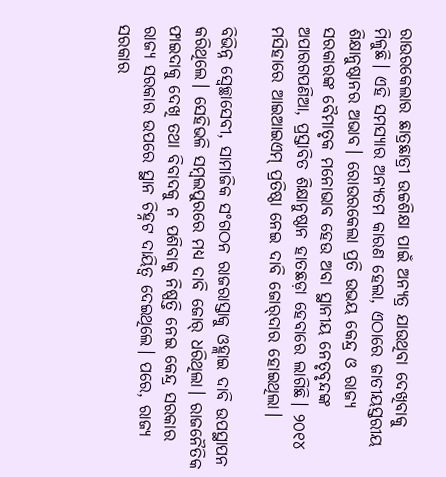ରାଉରକେଲାର ଛାତ୍ରଛାତ୍ରୀ ଉଚ୍ଚଶିକ୍ଷା ପାଇଁ ଅନ୍ୟତ୍ର ଯାଉଥିବା ଦେଖିବାକୁ ମିଳୁଛି। ଏହି ସମସ୍ୟାର ଅନ୍ୟତମ କାରଣ ହେଲା, ଏଠାରେ ଜାତୀୟସ୍ତରୀୟ ଶିକ୍ଷାନୁଷ୍ଠାନର ଅଭାବ। ରୋଉରକେଲା ପ୍ରତି ଉଭୟ କେନ୍ଦ୍ର ଓ ରାଜ୍ୟ ସରକାରଙ୍କ ବୈମାତୃକ ମନୋଭାବ ହେଉ ଅବା ସ୍ଥାନୀୟ ନେତୃବୃନ୍ଦଙ୍କ ଅପାରଗପଣିଆ, ପ୍ରସ୍ତାବିତ ଶିକ୍ଷାନୁଷ୍ଠାନ ହାତଛଡ଼ା ହେବାରେ ଲାଗିଛି। ୨୦୧୪ ମସିହାରେ ଆଇଆଇଏମ୍‌ ପ୍ରତିଷ୍ଠା ନେଇ ଦାବି ଜୋର୍‌ଦାର ହୋଇଥିଲା।

ବିଭିନ୍ନ ସ୍ବେଚ୍ଛାସେବୀ, ସାମାଜିକ ସଂଗଠନ ରାଜରାସ୍ତାକୁ ଓହ୍ଲାଇ ଦାବି ଉପସ୍ଥାପନ କରିଥିଲେ। ‌ସେହିଭଳି ସମ୍ବଲପୁରରେ ମଧ୍ୟ ଦାବି ଜୋର୍‌ ଧରିଥିଲା। ରାଜନୈତିକ ଫାଇଦାକୁ ଦେଖି ତଥା ବିବାଦକୁ ନ ପଶିବାକୁ ନିଷ୍ପତ୍ତି ନେଇ କେନ୍ଦ୍ର ସରକାର ରାଜ୍ୟ ସରକାର ଉପରେ ସ୍ଥାନ ଚିହ୍ନଟ ଦାୟିତ୍ବ ଦେଇଥିଲେ। ପରେ, ରାଜ୍ୟ ସରକାର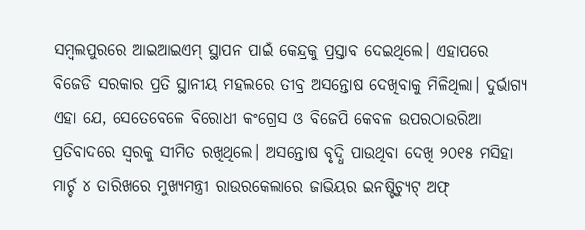ସମ୍ବଲପୁରରେ ଆଇଆଇଏମ୍‌ ସ୍ଥାପନ ପାଇଁ କେନ୍ଦ୍ରକୁ ପ୍ରସ୍ତାବ ଦେଇଥିଲେ। ଏହାପରେ ବିଜେଡି ସରକାର ପ୍ରତି ସ୍ଥାନୀୟ ମହଲରେ ତୀବ୍ର ଅସନ୍ତୋଷ ଦେଖିବାକୁ ମିଳିଥିଲା। ଦୁର୍ଭାଗ୍ୟ ଏହା ଯେ, ସେତେବେଳେ ବିରୋଧୀ କଂଗ୍ରେସ ଓ ବିଜେପି କେବଳ ଉପରଠାଉରିଆ ପ୍ରତିବାଦରେ ସ୍ବରକୁ ସୀମିତ ରଖିଥିଲେ। ଅସନ୍ତୋଷ ବୃଦ୍ଧି ପାଉଥିବା ଦେଖି ୨୦୧୫ ମସିହା ମାର୍ଚ୍ଚ ୪ ତାରିଖରେ ମୁଖ୍ୟମନ୍ତ୍ରୀ ରାଉରକେଲାରେ ଜାଭିୟର ଇନଷ୍ଟିଚ୍ୟୁଟ୍‌ ଅଫ୍‌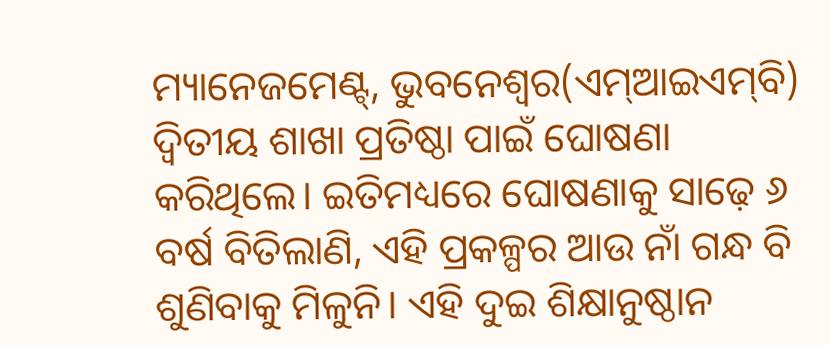ମ୍ୟାନେଜମେଣ୍ଟ୍‌, ଭୁବନେଶ୍ବର(ଏମ୍‌ଆଇଏମ୍‌ବି) ଦ୍ବିତୀୟ ଶାଖା ପ୍ରତିଷ୍ଠା ପାଇଁ ଘୋଷଣା କରିଥିଲେ। ଇତିମଧ୍ୟରେ ଘୋଷଣାକୁ ସାଢ଼େ ୬ ବର୍ଷ ବିତିଲାଣି, ଏହି ପ୍ରକଳ୍ପର ଆଉ ନାଁ ଗନ୍ଧ ବି ଶୁଣିବାକୁ ମିଳୁନି। ଏହି ଦୁଇ ଶିକ୍ଷାନୁଷ୍ଠାନ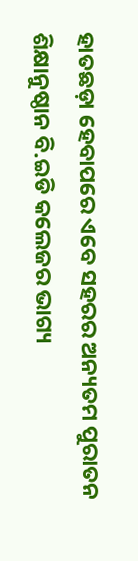ହାତଛଡ଼ା ହେବାପରେ ଏବେ ସହରର ଅନ୍ୟତମ ପୁରାତନ ଶିକ୍ଷାନୁଷ୍ଠାନ ବି.ଇଡି କଲେଜର ଭାଗ୍ୟ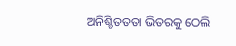ଅନିଶ୍ଚିତତତା ଭିତରକୁ ଠେଲି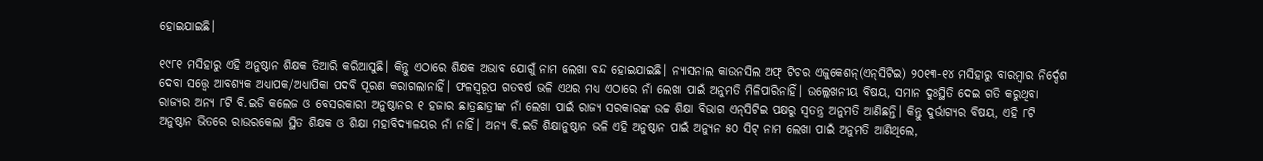ହୋଇଯାଇଛି।

୧୯୮୧ ମସିହାରୁ ଏହି ଅନୁଷ୍ଠାନ ଶିକ୍ଷକ ତିଆରି‌ କରିଆସୁଛି। କିନ୍ତୁ ଏଠାରେ ଶିକ୍ଷକ ଅଭାବ ଯୋଗୁଁ ନାମ ଲେଖା ବନ୍ଦ ହୋଇଯାଇଛି। ନ୍ୟାସନାଲ କାଉନସିଲ ଅଫ୍‌ ଟିଚର ଏଜୁକେଶନ୍‌(ଏନ୍‌ସିଟିଇ) ୨୦୧୩-୧୪ ମସିହାରୁ ବାରମ୍ବାର ନିର୍ଦ୍ଦେଶ ଦେବା ସତ୍ତ୍ବେ ଆବଶ୍ୟକ ଅଧ୍ୟାପକ/ଅଧ୍ୟାପିକା ପଦବି ପୂରଣ କରାଗଲାନାହିଁ। ଫଳସ୍ବରୂପ ଗତବର୍ଷ ଭଳି ଏଥର ମଧ୍ୟ ଏଠାରେ ନାଁ ଲେଖା ପାଇଁ ଅନୁମତି ମିଳିପାରିନାହିଁ। ଉଲ୍ଲେଖନୀୟ ବିଷୟ, ସମାନ ଦୁଃସ୍ଥିତି ଦେଇ ଗତି କରୁଥିବା ରାଜ୍ୟର ଅନ୍ୟ ୮ଟି ବି.ଇଡି କଲେଜ ଓ ବେସରକାରୀ ଅନୁଷ୍ଠାନର ୧ ହଜାର ଛାତ୍ରଛାତ୍ରୀଙ୍କ ନାଁ ଲେଖା ପାଇଁ ରାଜ୍ୟ ସରକାରଙ୍କ ଉଚ୍ଚ ଶିକ୍ଷା ବିଭାଗ ଏନ୍‌ସିଟିଇ ପକ୍ଷରୁ ସ୍ବତନ୍ତ୍ର ଅନୁମତି ଆଣିଛନ୍ତି। କିନ୍ତୁ ଦୁର୍ଭାଗ୍ୟର ବିଷୟ, ଏହି ୮ଟି ଅନୁଷ୍ଠାନ ଭିତରେ ରାଉରକେଲା ସ୍ଥିତ ଶିକ୍ଷକ ଓ ଶିକ୍ଷା ମହାବିଦ୍ୟାଳୟର ନାଁ ନାହିଁ। ଅନ୍ୟ ବି.ଇଡି ଶିକ୍ଷାନୁଷ୍ଠାନ ଭଳି ଏହି ଅନୁଷ୍ଠାନ ପାଇଁ ଅନ୍ୟୁନ ୫୦ ସିଟ୍‌ ନାମ ଲେଖା ପାଇଁ ଅନୁମତି ଆଣିଥିଲେ,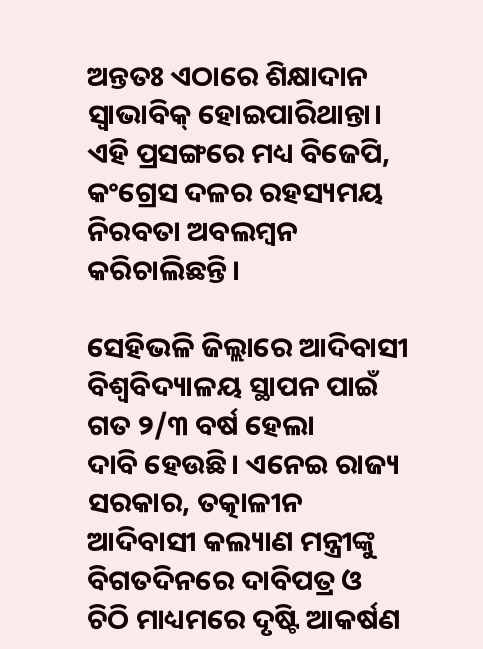ଅନ୍ତତଃ ଏଠାରେ ଶିକ୍ଷାଦାନ ସ୍ବାଭାବିକ୍‌ ହୋଇପାରିଥାନ୍ତା। ଏହି ପ୍ରସଙ୍ଗରେ ମଧ୍ୟ ବିଜେପି, କଂଗ୍ରେସ ଦଳର ରହସ୍ୟମୟ ନିରବତା ଅବଲମ୍ବନ କରିଚାଲିଛନ୍ତି।

ସେହିଭଳି ଜିଲ୍ଲାରେ ଆଦିବାସୀ ବିଶ୍ବବିଦ୍ୟାଳୟ ସ୍ଥାପନ ପାଇଁ ଗତ ୨/୩ ବର୍ଷ ହେଲା ଦାବି ‌ହେଉଛି। ଏନେଇ ରାଜ୍ୟ ସରକାର, ତତ୍କାଳୀନ ଆଦିବାସୀ କଲ୍ୟାଣ ମନ୍ତ୍ରୀଙ୍କୁ ବିଗତଦିନରେ ଦାବିପତ୍ର ଓ ଚିଠି ମାଧ୍ୟମରେ ଦୃଷ୍ଟି ଆକର୍ଷଣ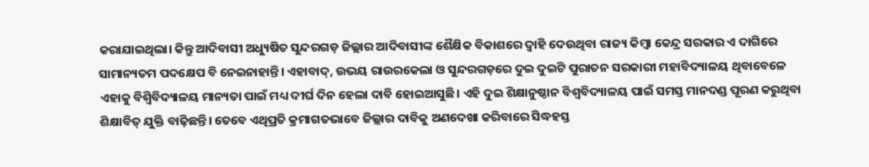କରାଯାଇଥିଲା। କିନ୍ତୁ ଆଦିବାସୀ ଅଧ୍ୟୁଷିତ ସୁନ୍ଦରଗଡ଼ ଜିଲ୍ଲାର ଆଦିବାସୀଙ୍କ ଶୈକ୍ଷିକ ବିକାଶରେ ଦ୍ବାହି ଦେଉଥିବା ରାଜ୍ୟ କିମ୍ବା କେନ୍ଦ୍ର ସରକାର ଏ ଦାଗିରେ ସାମାନ୍ୟତମ ପଦକ୍ଷେପ ବି ନେଇନାହାନ୍ତି। ଏହାବାଦ୍‌, ଉଭୟ ରାଉରକେଲା ଓ ସୁନ୍ଦରଗଡ଼ରେ ଦୁଇ ଦୁଇଟି ପୁରାତନ ସରକାରୀ ମହାବିଦ୍ୟାଳୟ ଥିବାବେଳେ ଏହାକୁ ବିଶ୍ବିବିଦ୍ୟାଳୟ ମାନ୍ୟତା ପାଇଁ ମଧ୍ୟ ଦୀର୍ଘ ଦିନ ହେଲା ଦାବି ହୋଇଆସୁଛି। ଏହି ଦୁଇ ଶିକ୍ଷାନୁଷ୍ଠାନ ବିଶ୍ବବିଦ୍ୟାଳୟ ପାଇଁ ସମସ୍ତ ମାନଦଣ୍ଡ ପୂରଣ କରୁଥିବା ଶିକ୍ଷାବିତ୍‌ ଯୁକ୍ତି ବାଢ଼ିଛନ୍ତି। ତେବେ ଏଥିପ୍ରତି କ୍ରମାଗତଭାବେ ଜିଲ୍ଲାର ଦାବିକୁ ଅଣଦେଖା କରିବାରେ ସିଦ୍ଧହସ୍ତ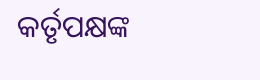କର୍ତୃପକ୍ଷଙ୍କ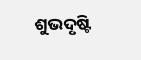ଶୁଭଦୃଷ୍ଟି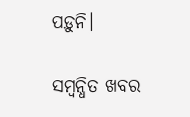ପଡ଼ୁନି।

ସମ୍ବନ୍ଧିତ ଖବର